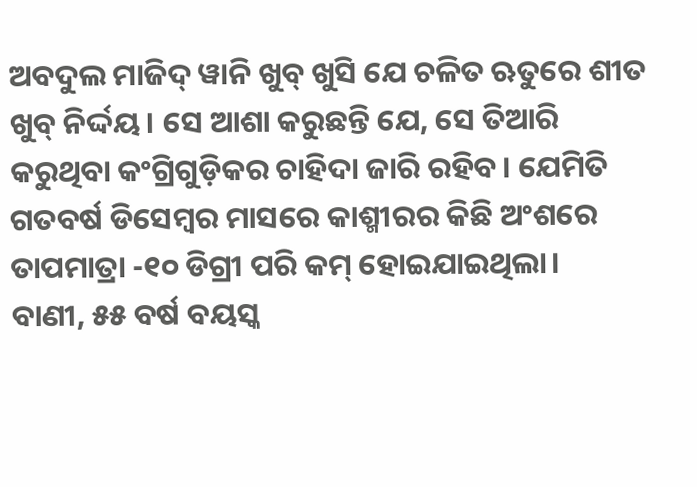ଅବଦୁଲ ମାଜିଦ୍ ୱାନି ଖୁବ୍ ଖୁସି ଯେ ଚଳିତ ଋତୁରେ ଶୀତ ଖୁବ୍ ନିର୍ଦ୍ଦୟ। ସେ ଆଶା କରୁଛନ୍ତି ଯେ, ସେ ତିଆରି କରୁଥିବା କଂଗ୍ରିଗୁଡ଼ିକର ଚାହିଦା ଜାରି ରହିବ। ଯେମିତି ଗତବର୍ଷ ଡିସେମ୍ବର ମାସରେ କାଶ୍ମୀରର କିଛି ଅଂଶରେ ତାପମାତ୍ରା -୧୦ ଡିଗ୍ରୀ ପରି କମ୍ ହୋଇଯାଇଥିଲା।
ବାଣୀ, ୫୫ ବର୍ଷ ବୟସ୍କ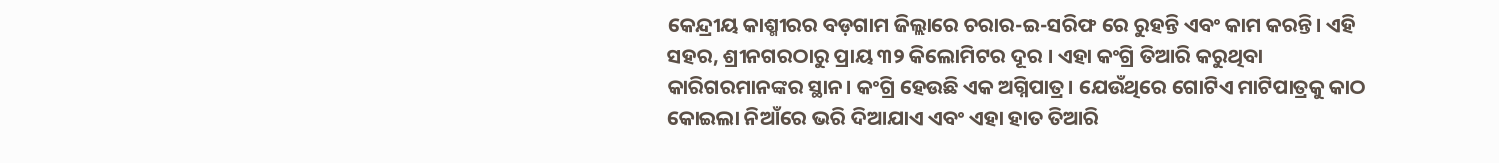କେନ୍ଦ୍ରୀୟ କାଶ୍ମୀରର ବଡ଼ଗାମ ଜିଲ୍ଲାରେ ଚରାର-ଇ-ସରିଫ ରେ ରୁହନ୍ତି ଏବଂ କାମ କରନ୍ତି। ଏହି ସହର, ଶ୍ରୀନଗରଠାରୁ ପ୍ରାୟ ୩୨ କିଲୋମିଟର ଦୂର । ଏହା କଂଗ୍ରି ତିଆରି କରୁଥିବା କାରିଗରମାନଙ୍କର ସ୍ଥାନ। କଂଗ୍ରି ହେଉଛି ଏକ ଅଗ୍ନିପାତ୍ର। ଯେଉଁଥିରେ ଗୋଟିଏ ମାଟିପାତ୍ରକୁ କାଠ କୋଇଲା ନିଆଁରେ ଭରି ଦିଆଯାଏ ଏବଂ ଏହା ହାତ ତିଆରି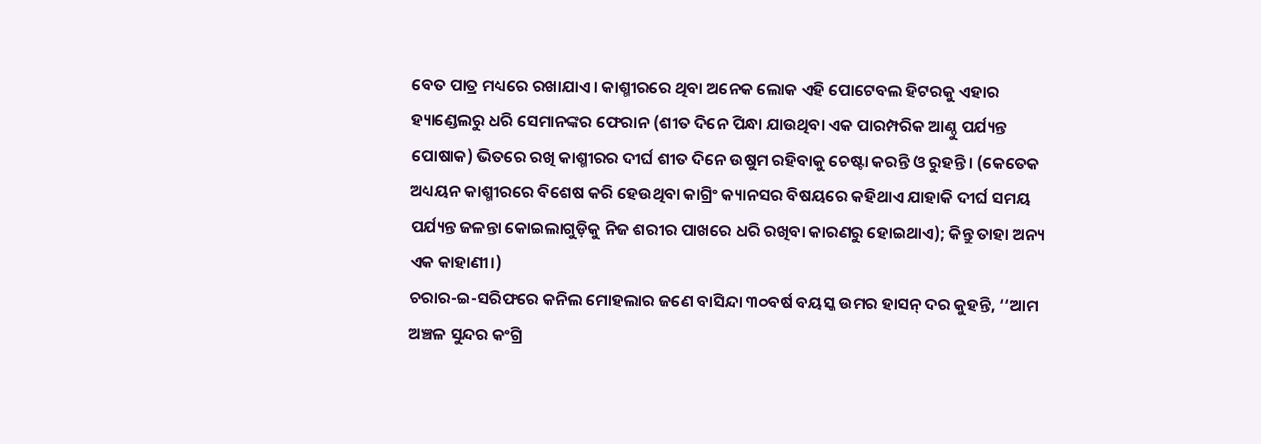ବେତ ପାତ୍ର ମଧ୍ୟରେ ରଖାଯାଏ। କାଶ୍ମୀରରେ ଥିବା ଅନେକ ଲୋକ ଏହି ପୋଟେବଲ ହିଟରକୁ ଏହାର ହ୍ୟାଣ୍ଡେଲରୁ ଧରି ସେମାନଙ୍କର ଫେରାନ (ଶୀତ ଦିନେ ପିନ୍ଧା ଯାଉଥିବା ଏକ ପାରମ୍ପରିକ ଆଣ୍ଠୁ ପର୍ଯ୍ୟନ୍ତ ପୋଷାକ) ଭିତରେ ରଖି କାଶ୍ମୀରର ଦୀର୍ଘ ଶୀତ ଦିନେ ଉଷୁମ ରହିବାକୁ ଚେଷ୍ଟା କରନ୍ତି ଓ ରୁହନ୍ତି। (କେତେକ ଅଧ୍ୟୟନ କାଶ୍ମୀରରେ ବିଶେଷ କରି ହେଉଥିବା କାଗ୍ରିଂ କ୍ୟାନସର ବିଷୟରେ କହିଥାଏ ଯାହାକି ଦୀର୍ଘ ସମୟ ପର୍ଯ୍ୟନ୍ତ ଜଳନ୍ତା କୋଇଲାଗୁଡ଼ିକୁ ନିଜ ଶରୀର ପାଖରେ ଧରି ରଖିବା କାରଣରୁ ହୋଇଥାଏ); କିନ୍ତୁ ତାହା ଅନ୍ୟ ଏକ କାହାଣୀ।)
ଚରାର-ଇ-ସରିଫରେ କନିଲ ମୋହଲାର ଜଣେ ବାସିନ୍ଦା ୩୦ବର୍ଷ ବୟସ୍କ ଉମର ହାସନ୍ ଦର କୁହନ୍ତି, ‘‘ଆମ ଅଞ୍ଚଳ ସୁନ୍ଦର କଂଗ୍ରି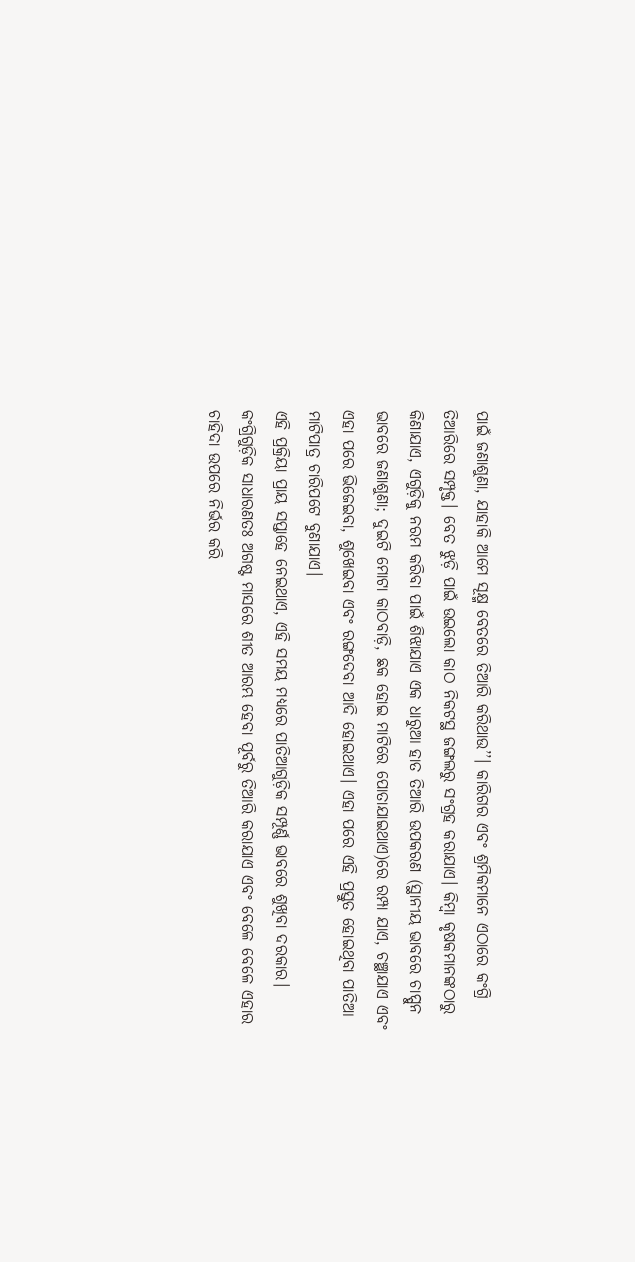ପାଇଁ ଜଣାଶୁଣା, ଯାହାକି ଆମେ ସୂକ୍ଷ୍ମ ବେତରେ ତିଆରି କରିଥାଉ’’। କାରିଗର ଏବଂ ଶ୍ରମିକମାନେ ଏଠାରେ କଂଗ୍ରି ତିଆରିରେ ସମ୍ପୃକ୍ତ। ବେତ ଝୁଡ଼ି ପାଇଁ ଉଇଲୋ କାଠ ନିକଟସ୍ଥ ଜଙ୍ଗଲରୁ ସଂଗ୍ରହ କରାଯାଏ। କିମ୍ବା କୃଷକମାନଙ୍କଠାରୁ କିଣାଯାଏ, ଏଗୁଡ଼ିକୁ ନରମ କରିବା ପାଇଁ ଶିଝାଯାଏ ଏକ ଧାରୁଆ ହାତ ତିଆରି ଉପକରଣ (ସ୍ଥାନୀୟ ଭାବରେ ଚାପ୍ପୁନ ଭାବରେ ଜଣାଶୁଣା; ଦୁଇଟି ମୋଟା କାଠବାଡ଼ି, ଛକ ହୋଇ ମାଟିରେ ପୋତାଯାଇଥାଏ)ରେ ରମ୍ପା ଯାଏ, ଚଞ୍ଛାଯାଏ ଏବଂ ଏହା ପରେ ଭିଜେଇବା, ଶୁଖେଇବା ଏବଂ ରଙ୍ଗଦେବା ଆଦି ହୋଇଥାଏ। ଏହା ପରେ ଏହି ପ୍ରସ୍ତୁତ ହୋଇଥିବା ପାତିଆ ମାଟିପାତ୍ର ଚାରିପଟେ ବୁଣାଯାଏ।
ଏହି ପ୍ରକ୍ରିୟା ପ୍ରାୟ ସପ୍ତାହେ ନେଇଥାଏ, ଏହି ସମୟ ମଧ୍ୟରେ ପାତିଆଗୁଡ଼ିକ ସମ୍ପୂର୍ଣ୍ଣ ଭାବରେ ଶୁଖିବା ଦରକାର। କଂଗ୍ରିଗୁଡ଼ିକ ସାଧାରଣତଃ ଅଗଷ୍ଟ ମାସରେ ଶୀତ ଆରମ୍ଭ ହେବା ପୂର୍ବରୁ ତିଆରି କରାଯାଏ ଏବଂ ବେଳେ ବେଳେ ଏହାର ଚାହିଦା ଉପରେ ନିର୍ଭର କରି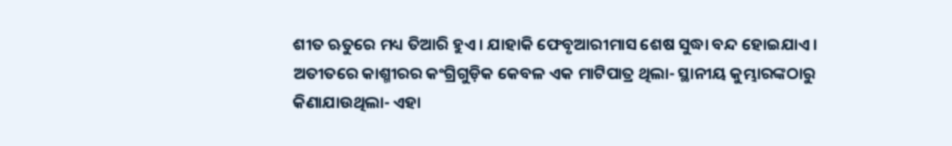ଶୀତ ଋତୁରେ ମଧ୍ୟ ତିଆରି ହୁଏ। ଯାହାକି ଫେବୃଆରୀମାସ ଶେଷ ସୁଦ୍ଧା ବନ୍ଦ ହୋଇଯାଏ।
ଅତୀତରେ କାଶ୍ମୀରର କଂଗ୍ରିଗୁଡ଼ିକ କେବଳ ଏକ ମାଟିପାତ୍ର ଥିଲା- ସ୍ଥାନୀୟ କୁମ୍ଭାରଙ୍କଠାରୁ କିଣାଯାଉଥିଲା- ଏହା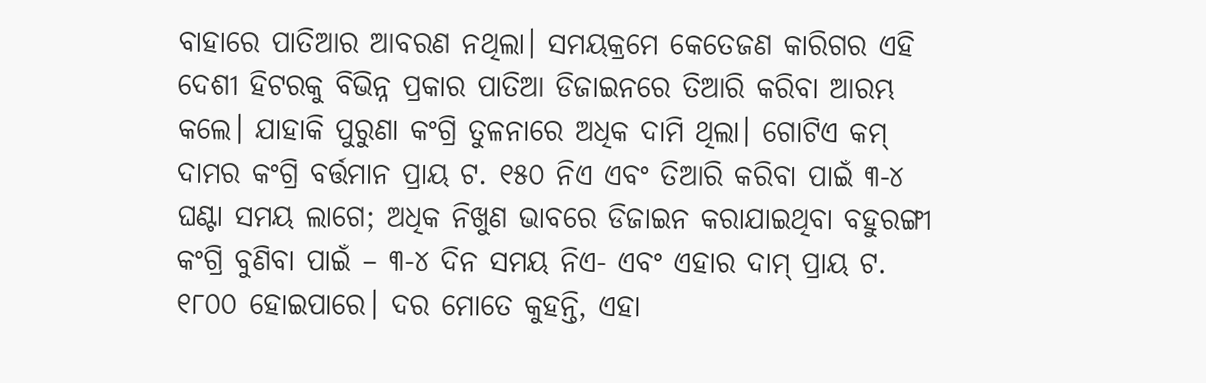ବାହାରେ ପାତିଆର ଆବରଣ ନଥିଲା। ସମୟକ୍ରମେ କେତେଜଣ କାରିଗର ଏହି ଦେଶୀ ହିଟରକୁ ବିଭିନ୍ନ ପ୍ରକାର ପାତିଆ ଡିଜାଇନରେ ତିଆରି କରିବା ଆରମ୍ଭ କଲେ। ଯାହାକି ପୁରୁଣା କଂଗ୍ରି ତୁଳନାରେ ଅଧିକ ଦାମି ଥିଲା। ଗୋଟିଏ କମ୍ ଦାମର କଂଗ୍ରି ବର୍ତ୍ତମାନ ପ୍ରାୟ ଟ. ୧୫୦ ନିଏ ଏବଂ ତିଆରି କରିବା ପାଇଁ ୩-୪ ଘଣ୍ଟା ସମୟ ଲାଗେ; ଅଧିକ ନିଖୁଣ ଭାବରେ ଡିଜାଇନ କରାଯାଇଥିବା ବହୁରଙ୍ଗୀ କଂଗ୍ରି ବୁଣିବା ପାଇଁ – ୩-୪ ଦିନ ସମୟ ନିଏ- ଏବଂ ଏହାର ଦାମ୍ ପ୍ରାୟ ଟ. ୧୮୦୦ ହୋଇପାରେ। ଦର ମୋତେ କୁହନ୍ତି, ଏହା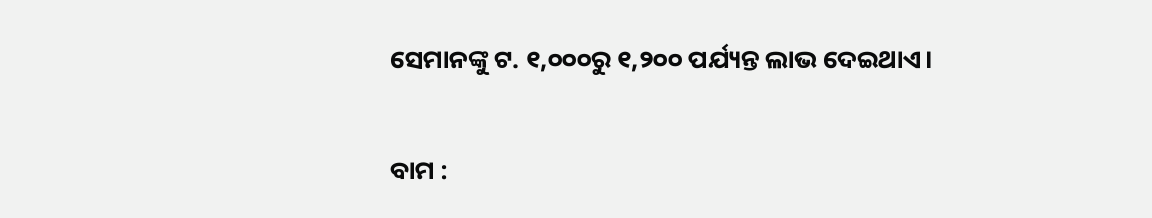ସେମାନଙ୍କୁ ଟ. ୧,୦୦୦ରୁ ୧,୨୦୦ ପର୍ଯ୍ୟନ୍ତ ଲାଭ ଦେଇଥାଏ।


ବାମ :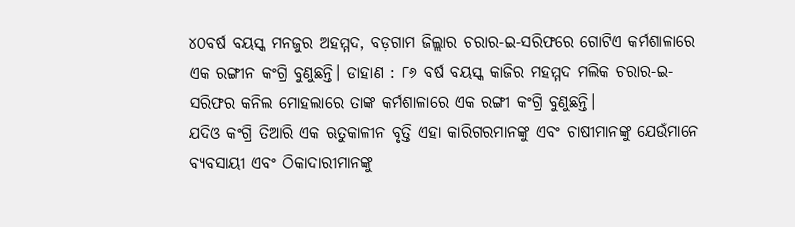୪୦ବର୍ଷ ବୟସ୍କ ମନଜୁର ଅହମ୍ମଦ, ବଡ଼ଗାମ ଜିଲ୍ଲାର ଚରାର-ଇ-ସରିଫରେ ଗୋଟିଏ କର୍ମଶାଳାରେ ଏକ ରଙ୍ଗୀନ କଂଗ୍ରି ବୁଣୁଛନ୍ତି। ଡାହାଣ : ୮୬ ବର୍ଷ ବୟସ୍କ କାଜିର ମହମ୍ମଦ ମଲିକ ଚରାର-ଇ-ସରିଫର କନିଲ ମୋହଲାରେ ତାଙ୍କ କର୍ମଶାଳାରେ ଏକ ରଙ୍ଗୀ କଂଗ୍ରି ବୁଣୁଛନ୍ତି।
ଯଦିଓ କଂଗ୍ରି ତିଆରି ଏକ ଋତୁକାଳୀନ ବୃତ୍ତି ଏହା କାରିଗରମାନଙ୍କୁ ଏବଂ ଚାଷୀମାନଙ୍କୁ ଯେଉଁମାନେ ବ୍ୟବସାୟୀ ଏବଂ ଠିକାଦାରୀମାନଙ୍କୁ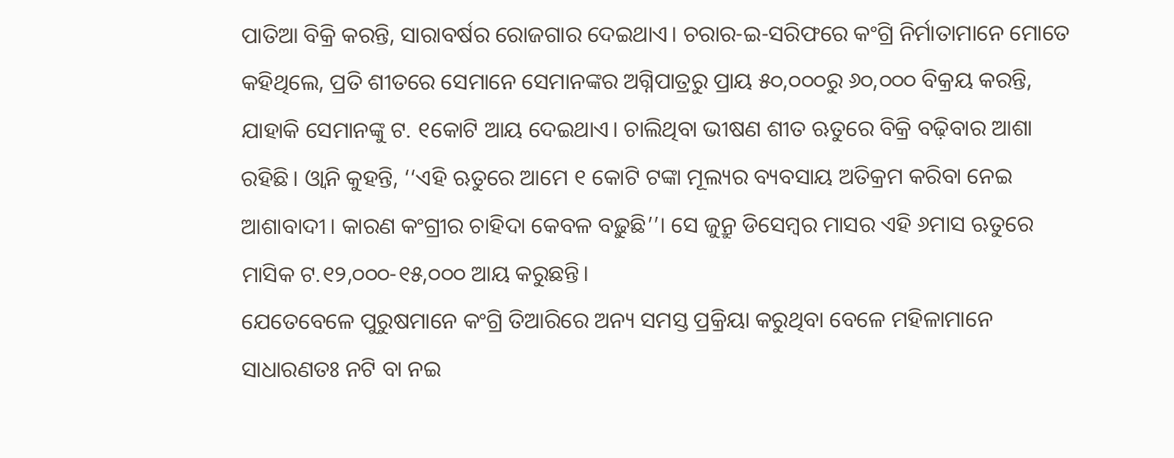ପାତିଆ ବିକ୍ରି କରନ୍ତି, ସାରାବର୍ଷର ରୋଜଗାର ଦେଇଥାଏ। ଚରାର-ଇ-ସରିଫରେ କଂଗ୍ରି ନିର୍ମାତାମାନେ ମୋତେ କହିଥିଲେ, ପ୍ରତି ଶୀତରେ ସେମାନେ ସେମାନଙ୍କର ଅଗ୍ନିପାତ୍ରରୁ ପ୍ରାୟ ୫୦,୦୦୦ରୁ ୬୦,୦୦୦ ବିକ୍ରୟ କରନ୍ତି, ଯାହାକି ସେମାନଙ୍କୁ ଟ. ୧କୋଟି ଆୟ ଦେଇଥାଏ। ଚାଲିଥିବା ଭୀଷଣ ଶୀତ ଋତୁରେ ବିକ୍ରି ବଢ଼ିବାର ଆଶା ରହିଛି। ଓ୍ୱାନି କୁହନ୍ତି, ‘‘ଏହି ଋତୁରେ ଆମେ ୧ କୋଟି ଟଙ୍କା ମୂଲ୍ୟର ବ୍ୟବସାୟ ଅତିକ୍ରମ କରିବା ନେଇ ଆଶାବାଦୀ। କାରଣ କଂଗ୍ରୀର ଚାହିଦା କେବଳ ବଢ଼ୁଛି’’। ସେ ଜୁନ୍ରୁ ଡିସେମ୍ବର ମାସର ଏହି ୬ମାସ ଋତୁରେ ମାସିକ ଟ.୧୨,୦୦୦-୧୫,୦୦୦ ଆୟ କରୁଛନ୍ତି।
ଯେତେବେଳେ ପୁରୁଷମାନେ କଂଗ୍ରି ତିଆରିରେ ଅନ୍ୟ ସମସ୍ତ ପ୍ରକ୍ରିୟା କରୁଥିବା ବେଳେ ମହିଳାମାନେ ସାଧାରଣତଃ ନଟି ବା ନଇ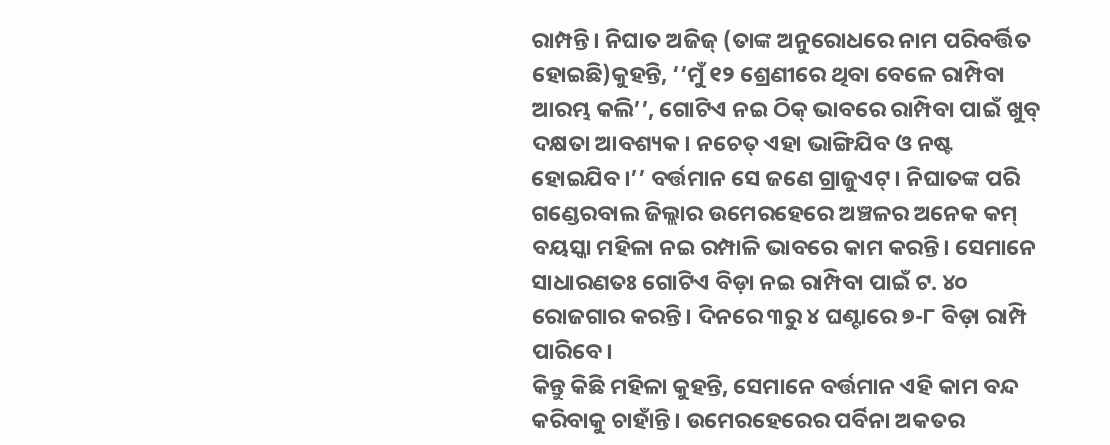ରାମ୍ପନ୍ତି। ନିଘାତ ଅଜିଜ୍ (ତାଙ୍କ ଅନୁରୋଧରେ ନାମ ପରିବର୍ତ୍ତିତ ହୋଇଛି)କୁହନ୍ତି, ‘‘ମୁଁ ୧୨ ଶ୍ରେଣୀରେ ଥିବା ବେଳେ ରାମ୍ପିବା ଆରମ୍ଭ କଲି’’, ଗୋଟିଏ ନଇ ଠିକ୍ ଭାବରେ ରାମ୍ପିବା ପାଇଁ ଖୁବ୍ ଦକ୍ଷତା ଆବଶ୍ୟକ। ନଚେତ୍ ଏହା ଭାଙ୍ଗିଯିବ ଓ ନଷ୍ଟ ହୋଇଯିବ।’’ ବର୍ତ୍ତମାନ ସେ ଜଣେ ଗ୍ରାଜୁଏଟ୍। ନିଘାତଙ୍କ ପରି ଗଣ୍ଡେରବାଲ ଜିଲ୍ଲାର ଉମେରହେରେ ଅଞ୍ଚଳର ଅନେକ କମ୍ ବୟସ୍କା ମହିଳା ନଇ ରମ୍ପାଳି ଭାବରେ କାମ କରନ୍ତି। ସେମାନେ ସାଧାରଣତଃ ଗୋଟିଏ ବିଡ଼ା ନଇ ରାମ୍ପିବା ପାଇଁ ଟ. ୪୦ ରୋଜଗାର କରନ୍ତି। ଦିନରେ ୩ରୁ ୪ ଘଣ୍ଟାରେ ୭-୮ ବିଡ଼ା ରାମ୍ପି ପାରିବେ।
କିନ୍ତୁ କିଛି ମହିଳା କୁହନ୍ତି, ସେମାନେ ବର୍ତ୍ତମାନ ଏହି କାମ ବନ୍ଦ କରିବାକୁ ଚାହାଁନ୍ତି। ଉମେରହେରେର ପର୍ବିନା ଅକତର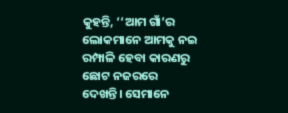କୁହନ୍ତି, ‘‘ଆମ ଗାଁ’ର ଲୋକମାନେ ଆମକୁ ନଇ ରମ୍ପାଳି ହେବା କାରଣରୁ ଛୋଟ ନଜରରେ ଦେଖନ୍ତି। ସେମାନେ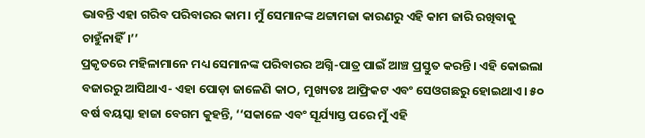ଭାବନ୍ତି ଏହା ଗରିବ ପରିବାରର କାମ। ମୁଁ ସେମାନଙ୍କ ଥଟ୍ଟାମଜା କାରଣରୁ ଏହି କାମ ଜାରି ରଖିବାକୁ ଚାହୁଁନାହିଁ।’’
ପ୍ରକୃତରେ ମହିଳାମାନେ ମଧ୍ୟ ସେମାନଙ୍କ ପରିବାରର ଅଗ୍ନି-ପାତ୍ର ପାଇଁ ଆଞ୍ଚ ପ୍ରସ୍ତୁତ କରନ୍ତି। ଏହି କୋଇଲା ବଜାରରୁ ଆସିଥାଏ- ଏହା ପୋଡ଼ା ଜାଳେଣି କାଠ, ମୁଖ୍ୟତଃ ଆଫ୍ରିକଟ ଏବଂ ସେଓଗଛରୁ ହୋଇଥାଏ। ୫୦ ବର୍ଷ ବୟସ୍କା ହାଜା ବେଗମ କୁହନ୍ତି, ‘‘ସକାଳେ ଏବଂ ସୂର୍ଯ୍ୟାସ୍ତ ପରେ ମୁଁ ଏହି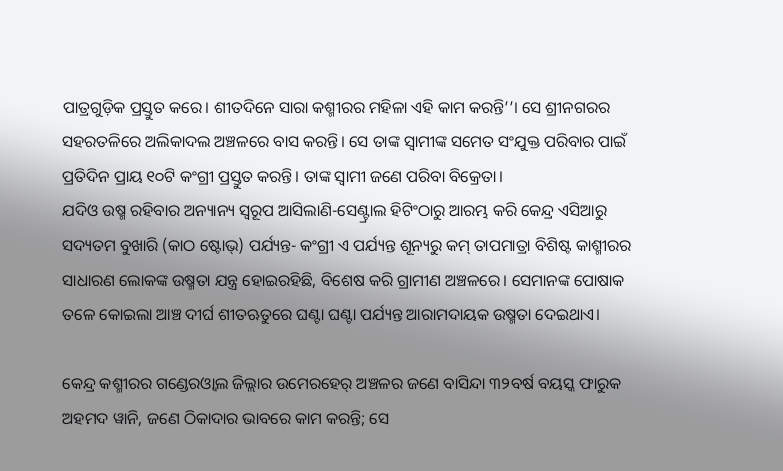ପାତ୍ରଗୁଡ଼ିକ ପ୍ରସ୍ତୁତ କରେ। ଶୀତଦିନେ ସାରା କଶ୍ମୀରର ମହିଳା ଏହି କାମ କରନ୍ତି’’। ସେ ଶ୍ରୀନଗରର ସହରତଳିରେ ଅଲିକାଦଲ ଅଞ୍ଚଳରେ ବାସ କରନ୍ତି। ସେ ତାଙ୍କ ସ୍ୱାମୀଙ୍କ ସମେତ ସଂଯୁକ୍ତ ପରିବାର ପାଇଁ ପ୍ରତିଦିନ ପ୍ରାୟ ୧୦ଟି କଂଗ୍ରୀ ପ୍ରସ୍ତୁତ କରନ୍ତି। ତାଙ୍କ ସ୍ୱାମୀ ଜଣେ ପରିବା ବିକ୍ରେତା।
ଯଦିଓ ଉଷ୍ମ ରହିବାର ଅନ୍ୟାନ୍ୟ ସ୍ୱରୂପ ଆସିଲାଣି-ସେଣ୍ଟ୍ରାଲ ହିଟିଂଠାରୁ ଆରମ୍ଭ କରି କେନ୍ଦ୍ର ଏସିଆରୁ ସଦ୍ୟତମ ବୁଖାରି (କାଠ ଷ୍ଟୋଭ୍) ପର୍ଯ୍ୟନ୍ତ- କଂଗ୍ରୀ ଏ ପର୍ଯ୍ୟନ୍ତ ଶୂନ୍ୟରୁ କମ୍ ତାପମାତ୍ରା ବିଶିଷ୍ଟ କାଶ୍ମୀରର ସାଧାରଣ ଲୋକଙ୍କ ଉଷ୍ମତା ଯନ୍ତ୍ର ହୋଇରହିଛି, ବିଶେଷ କରି ଗ୍ରାମୀଣ ଅଞ୍ଚଳରେ। ସେମାନଙ୍କ ପୋଷାକ ତଳେ କୋଇଲା ଆଞ୍ଚ ଦୀର୍ଘ ଶୀତଋତୁରେ ଘଣ୍ଟା ଘଣ୍ଟା ପର୍ଯ୍ୟନ୍ତ ଆରାମଦାୟକ ଉଷ୍ମତା ଦେଇଥାଏ।

କେନ୍ଦ୍ର କଶ୍ମୀରର ଗଣ୍ଡେରଓ୍ୱାଲ ଜିଲ୍ଲାର ଉମେରହେର୍ ଅଞ୍ଚଳର ଜଣେ ବାସିନ୍ଦା ୩୨ବର୍ଷ ବୟସ୍କ ଫାରୁକ ଅହମଦ ୱାନି, ଜଣେ ଠିକାଦାର ଭାବରେ କାମ କରନ୍ତି; ସେ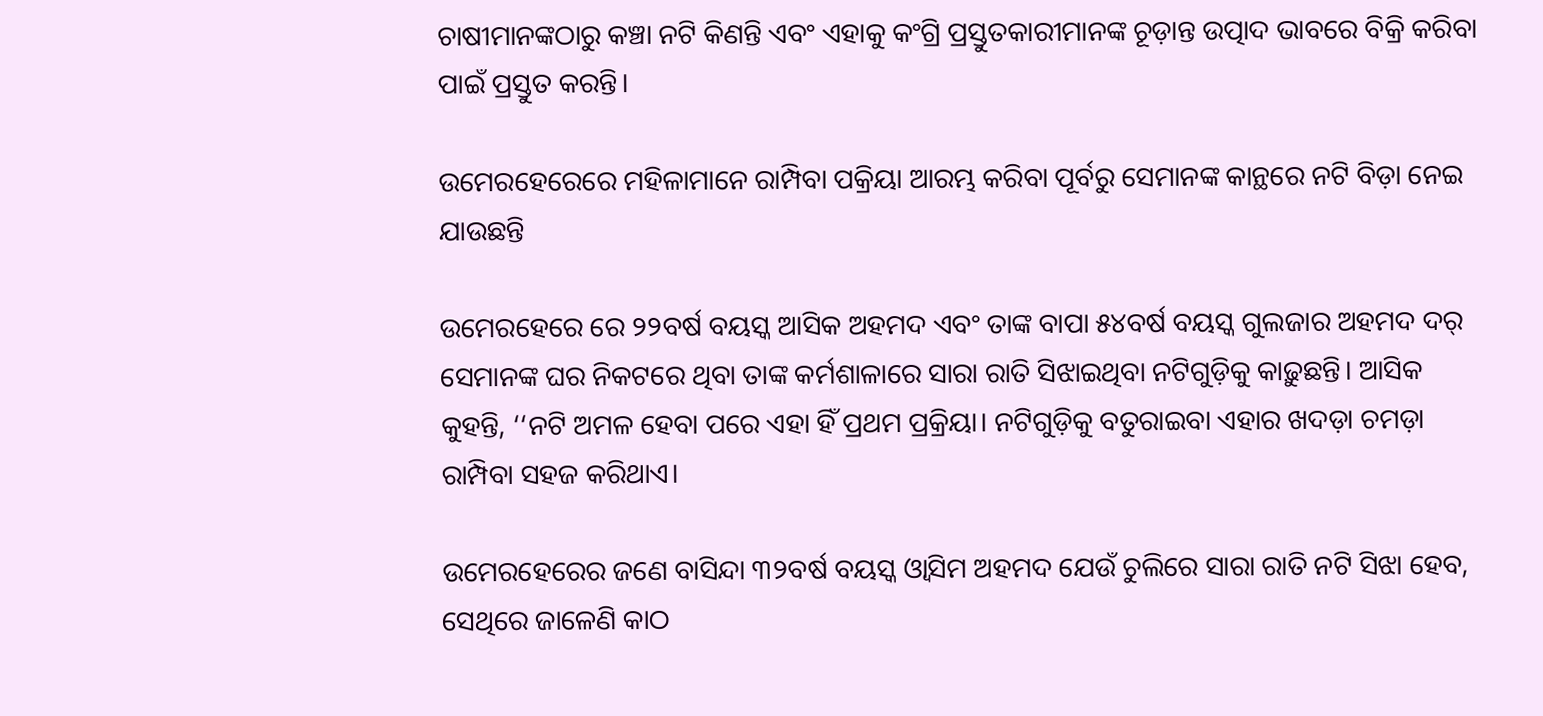ଚାଷୀମାନଙ୍କଠାରୁ କଞ୍ଚା ନଟି କିଣନ୍ତି ଏବଂ ଏହାକୁ କଂଗ୍ରି ପ୍ରସ୍ତୁତକାରୀମାନଙ୍କ ଚୂଡ଼ାନ୍ତ ଉତ୍ପାଦ ଭାବରେ ବିକ୍ରି କରିବା ପାଇଁ ପ୍ରସ୍ତୁତ କରନ୍ତି।

ଉମେରହେରେରେ ମହିଳାମାନେ ରାମ୍ପିବା ପକ୍ରିୟା ଆରମ୍ଭ କରିବା ପୂର୍ବରୁ ସେମାନଙ୍କ କାନ୍ଥରେ ନଟି ବିଡ଼ା ନେଇ ଯାଉଛନ୍ତି

ଉମେରହେରେ ରେ ୨୨ବର୍ଷ ବୟସ୍କ ଆସିକ ଅହମଦ ଏବଂ ତାଙ୍କ ବାପା ୫୪ବର୍ଷ ବୟସ୍କ ଗୁଲଜାର ଅହମଦ ଦର୍ ସେମାନଙ୍କ ଘର ନିକଟରେ ଥିବା ତାଙ୍କ କର୍ମଶାଳାରେ ସାରା ରାତି ସିଝାଇଥିବା ନଟିଗୁଡ଼ିକୁ କାଢ଼ୁଛନ୍ତି। ଆସିକ କୁହନ୍ତି, ‘‘ନଟି ଅମଳ ହେବା ପରେ ଏହା ହିଁ ପ୍ରଥମ ପ୍ରକ୍ରିୟା। ନଟିଗୁଡ଼ିକୁ ବତୁରାଇବା ଏହାର ଖଦଡ଼ା ଚମଡ଼ା ରାମ୍ପିବା ସହଜ କରିଥାଏ।

ଉମେରହେରେର ଜଣେ ବାସିନ୍ଦା ୩୨ବର୍ଷ ବୟସ୍କ ଓ୍ୱାସିମ ଅହମଦ ଯେଉଁ ଚୁଲିରେ ସାରା ରାତି ନଟି ସିଝା ହେବ, ସେଥିରେ ଜାଳେଣି କାଠ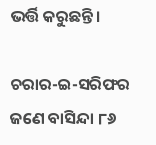ଭର୍ତ୍ତି କରୁଛନ୍ତି।

ଚରାର-ଇ-ସରିଫର ଜଣେ ବାସିନ୍ଦା ୮୬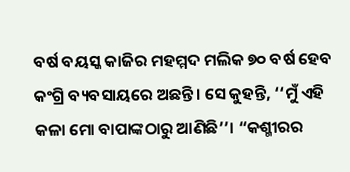ବର୍ଷ ବୟସ୍କ କାଜିର ମହମ୍ମଦ ମଲିକ ୭୦ ବର୍ଷ ହେବ କଂଗ୍ରି ବ୍ୟବସାୟରେ ଅଛନ୍ତି। ସେ କୁହନ୍ତି, ‘‘ମୁଁ ଏହି କଳା ମୋ ବାପାଙ୍କଠାରୁ ଆଣିଛି’’। “କଶ୍ମୀରର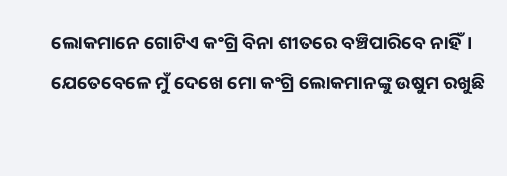ଲୋକମାନେ ଗୋଟିଏ କଂଗ୍ରି ବିନା ଶୀତରେ ବଞ୍ଚିପାରିବେ ନାହିଁ। ଯେତେବେଳେ ମୁଁ ଦେଖେ ମୋ କଂଗ୍ରି ଲୋକମାନଙ୍କୁ ଉଷୁମ ରଖୁଛି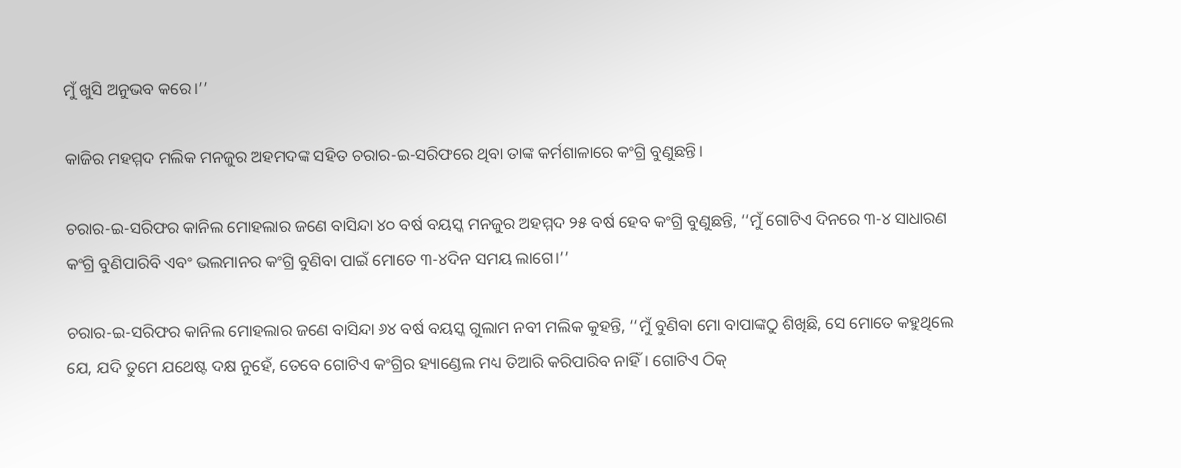ମୁଁ ଖୁସି ଅନୁଭବ କରେ।’’

କାଜିର ମହମ୍ମଦ ମଲିକ ମନଜୁର ଅହମଦଙ୍କ ସହିତ ଚରାର-ଇ-ସରିଫରେ ଥିବା ତାଙ୍କ କର୍ମଶାଳାରେ କଂଗ୍ରି ବୁଣୁଛନ୍ତି।

ଚରାର-ଇ-ସରିଫର କାନିଲ ମୋହଲାର ଜଣେ ବାସିନ୍ଦା ୪୦ ବର୍ଷ ବୟସ୍କ ମନଜୁର ଅହମ୍ମଦ ୨୫ ବର୍ଷ ହେବ କଂଗ୍ରି ବୁଣୁଛନ୍ତି, ‘‘ମୁଁ ଗୋଟିଏ ଦିନରେ ୩-୪ ସାଧାରଣ କଂଗ୍ରି ବୁଣିପାରିବି ଏବଂ ଭଲମାନର କଂଗ୍ରି ବୁଣିବା ପାଇଁ ମୋତେ ୩-୪ଦିନ ସମୟ ଲାଗେ।’’

ଚରାର-ଇ-ସରିଫର କାନିଲ ମୋହଲାର ଜଣେ ବାସିନ୍ଦା ୬୪ ବର୍ଷ ବୟସ୍କ ଗୁଲାମ ନବୀ ମଲିକ କୁହନ୍ତି, ‘‘ମୁଁ ବୁଣିବା ମୋ ବାପାଙ୍କଠୁ ଶିଖିଛି, ସେ ମୋତେ କହୁଥିଲେ ଯେ, ଯଦି ତୁମେ ଯଥେଷ୍ଟ ଦକ୍ଷ ନୁହେଁ, ତେବେ ଗୋଟିଏ କଂଗ୍ରିର ହ୍ୟାଣ୍ଡେଲ ମଧ୍ୟ ତିଆରି କରିପାରିବ ନାହିଁ। ଗୋଟିଏ ଠିକ୍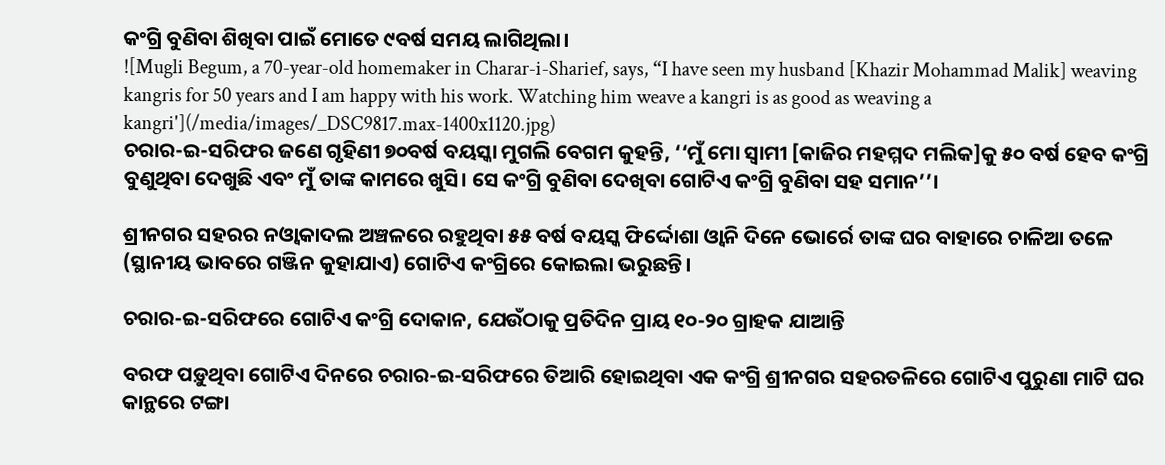କଂଗ୍ରି ବୁଣିବା ଶିଖିବା ପାଇଁ ମୋତେ ୯ବର୍ଷ ସମୟ ଲାଗିଥିଲା।
![Mugli Begum, a 70-year-old homemaker in Charar-i-Sharief, says, “I have seen my husband [Khazir Mohammad Malik] weaving kangris for 50 years and I am happy with his work. Watching him weave a kangri is as good as weaving a kangri'](/media/images/_DSC9817.max-1400x1120.jpg)
ଚରାର-ଇ-ସରିଫର ଜଣେ ଗୃହିଣୀ ୭୦ବର୍ଷ ବୟସ୍କା ମୁଗଲି ବେଗମ କୁହନ୍ତି, ‘‘ମୁଁ ମୋ ସ୍ୱାମୀ [କାଜିର ମହମ୍ମଦ ମଲିକ]କୁ ୫୦ ବର୍ଷ ହେବ କଂଗ୍ରି ବୁଣୁଥିବା ଦେଖୁଛି ଏବଂ ମୁଁ ତାଙ୍କ କାମରେ ଖୁସି। ସେ କଂଗ୍ରି ବୁଣିବା ଦେଖିବା ଗୋଟିଏ କଂଗ୍ରି ବୁଣିବା ସହ ସମାନ’’।

ଶ୍ରୀନଗର ସହରର ନଓ୍ୱାକାଦଲ ଅଞ୍ଚଳରେ ରହୁଥିବା ୫୫ ବର୍ଷ ବୟସ୍କ ଫିର୍ଦ୍ଦୋଶା ଓ୍ୱାନି ଦିନେ ଭୋର୍ରେ ତାଙ୍କ ଘର ବାହାରେ ଚାଳିଆ ତଳେ (ସ୍ଥାନୀୟ ଭାବରେ ଗଞ୍ଜିନ କୁହାଯାଏ) ଗୋଟିଏ କଂଗ୍ରିରେ କୋଇଲା ଭରୁଛନ୍ତି।

ଚରାର-ଇ-ସରିଫରେ ଗୋଟିଏ କଂଗ୍ରି ଦୋକାନ, ଯେଉଁଠାକୁ ପ୍ରତିଦିନ ପ୍ରାୟ ୧୦-୨୦ ଗ୍ରାହକ ଯାଆନ୍ତି

ବରଫ ପଡ଼ୁଥିବା ଗୋଟିଏ ଦିନରେ ଚରାର-ଇ-ସରିଫରେ ତିଆରି ହୋଇଥିବା ଏକ କଂଗ୍ରି ଶ୍ରୀନଗର ସହରତଳିରେ ଗୋଟିଏ ପୁରୁଣା ମାଟି ଘର କାନ୍ଥରେ ଟଙ୍ଗା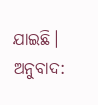ଯାଇଛି।
ଅନୁବାଦ: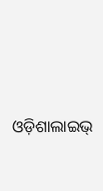ଓଡ଼ିଶାଲାଇଭ୍